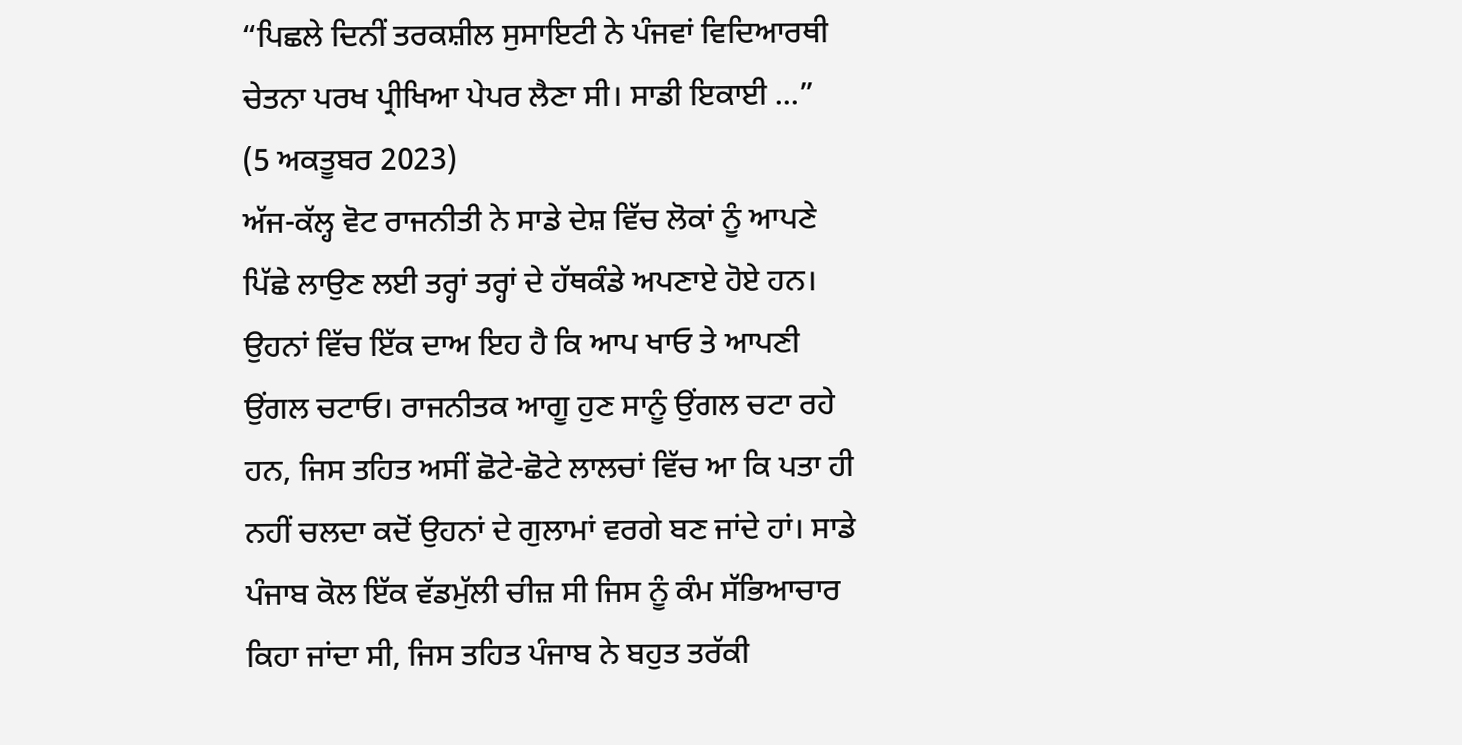“ਪਿਛਲੇ ਦਿਨੀਂ ਤਰਕਸ਼ੀਲ ਸੁਸਾਇਟੀ ਨੇ ਪੰਜਵਾਂ ਵਿਦਿਆਰਥੀ ਚੇਤਨਾ ਪਰਖ ਪ੍ਰੀਖਿਆ ਪੇਪਰ ਲੈਣਾ ਸੀ। ਸਾਡੀ ਇਕਾਈ ...”
(5 ਅਕਤੂਬਰ 2023)
ਅੱਜ-ਕੱਲ੍ਹ ਵੋਟ ਰਾਜਨੀਤੀ ਨੇ ਸਾਡੇ ਦੇਸ਼ ਵਿੱਚ ਲੋਕਾਂ ਨੂੰ ਆਪਣੇ ਪਿੱਛੇ ਲਾਉਣ ਲਈ ਤਰ੍ਹਾਂ ਤਰ੍ਹਾਂ ਦੇ ਹੱਥਕੰਡੇ ਅਪਣਾਏ ਹੋਏ ਹਨ। ਉਹਨਾਂ ਵਿੱਚ ਇੱਕ ਦਾਅ ਇਹ ਹੈ ਕਿ ਆਪ ਖਾਓ ਤੇ ਆਪਣੀ ਉਂਗਲ ਚਟਾਓ। ਰਾਜਨੀਤਕ ਆਗੂ ਹੁਣ ਸਾਨੂੰ ਉਂਗਲ ਚਟਾ ਰਹੇ ਹਨ, ਜਿਸ ਤਹਿਤ ਅਸੀਂ ਛੋਟੇ-ਛੋਟੇ ਲਾਲਚਾਂ ਵਿੱਚ ਆ ਕਿ ਪਤਾ ਹੀ ਨਹੀਂ ਚਲਦਾ ਕਦੋਂ ਉਹਨਾਂ ਦੇ ਗੁਲਾਮਾਂ ਵਰਗੇ ਬਣ ਜਾਂਦੇ ਹਾਂ। ਸਾਡੇ ਪੰਜਾਬ ਕੋਲ ਇੱਕ ਵੱਡਮੁੱਲੀ ਚੀਜ਼ ਸੀ ਜਿਸ ਨੂੰ ਕੰਮ ਸੱਭਿਆਚਾਰ ਕਿਹਾ ਜਾਂਦਾ ਸੀ, ਜਿਸ ਤਹਿਤ ਪੰਜਾਬ ਨੇ ਬਹੁਤ ਤਰੱਕੀ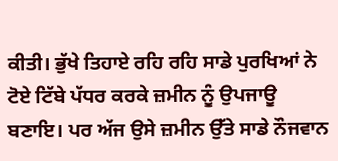ਕੀਤੀ। ਭੁੱਖੇ ਤਿਹਾਏ ਰਹਿ ਰਹਿ ਸਾਡੇ ਪੁਰਖਿਆਂ ਨੇ ਟੋਏ ਟਿੱਬੇ ਪੱਧਰ ਕਰਕੇ ਜ਼ਮੀਨ ਨੂੰ ਉਪਜਾਊ ਬਣਾਇ। ਪਰ ਅੱਜ ਉਸੇ ਜ਼ਮੀਨ ਉੱਤੇ ਸਾਡੇ ਨੌਜਵਾਨ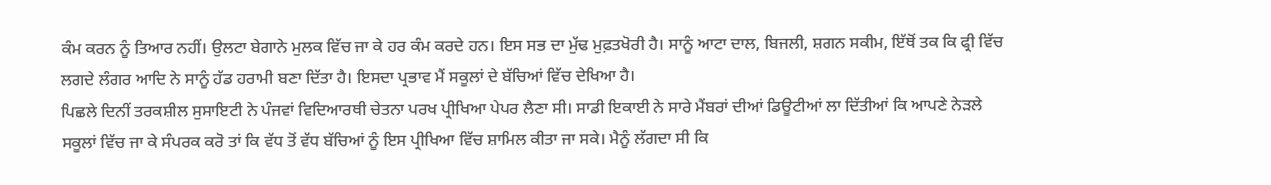ਕੰਮ ਕਰਨ ਨੂੰ ਤਿਆਰ ਨਹੀਂ। ਉਲਟਾ ਬੇਗਾਨੇ ਮੁਲਕ ਵਿੱਚ ਜਾ ਕੇ ਹਰ ਕੰਮ ਕਰਦੇ ਹਨ। ਇਸ ਸਭ ਦਾ ਮੁੱਢ ਮੁਫ਼ਤਖੋਰੀ ਹੈ। ਸਾਨੂੰ ਆਟਾ ਦਾਲ, ਬਿਜਲੀ, ਸ਼ਗਨ ਸਕੀਮ, ਇੱਥੋਂ ਤਕ ਕਿ ਫ੍ਰੀ ਵਿੱਚ ਲਗਦੇ ਲੰਗਰ ਆਦਿ ਨੇ ਸਾਨੂੰ ਹੱਡ ਹਰਾਮੀ ਬਣਾ ਦਿੱਤਾ ਹੈ। ਇਸਦਾ ਪ੍ਰਭਾਵ ਮੈਂ ਸਕੂਲਾਂ ਦੇ ਬੱਚਿਆਂ ਵਿੱਚ ਦੇਖਿਆ ਹੈ।
ਪਿਛਲੇ ਦਿਨੀਂ ਤਰਕਸ਼ੀਲ ਸੁਸਾਇਟੀ ਨੇ ਪੰਜਵਾਂ ਵਿਦਿਆਰਥੀ ਚੇਤਨਾ ਪਰਖ ਪ੍ਰੀਖਿਆ ਪੇਪਰ ਲੈਣਾ ਸੀ। ਸਾਡੀ ਇਕਾਈ ਨੇ ਸਾਰੇ ਮੈਂਬਰਾਂ ਦੀਆਂ ਡਿਊਟੀਆਂ ਲਾ ਦਿੱਤੀਆਂ ਕਿ ਆਪਣੇ ਨੇੜਲੇ ਸਕੂਲਾਂ ਵਿੱਚ ਜਾ ਕੇ ਸੰਪਰਕ ਕਰੋ ਤਾਂ ਕਿ ਵੱਧ ਤੋਂ ਵੱਧ ਬੱਚਿਆਂ ਨੂੰ ਇਸ ਪ੍ਰੀਖਿਆ ਵਿੱਚ ਸ਼ਾਮਿਲ ਕੀਤਾ ਜਾ ਸਕੇ। ਮੈਨੂੰ ਲੱਗਦਾ ਸੀ ਕਿ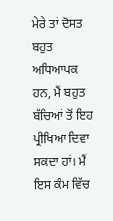ਮੇਰੇ ਤਾਂ ਦੋਸਤ ਬਹੁਤ ਅਧਿਆਪਕ ਹਨ, ਮੈਂ ਬਹੁਤ ਬੱਚਿਆਂ ਤੋਂ ਇਹ ਪ੍ਰੀਖਿਆ ਦਿਵਾ ਸਕਦਾ ਹਾਂ। ਮੈਂ ਇਸ ਕੰਮ ਵਿੱਚ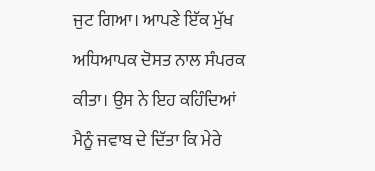ਜੁਟ ਗਿਆ। ਆਪਣੇ ਇੱਕ ਮੁੱਖ ਅਧਿਆਪਕ ਦੋਸਤ ਨਾਲ ਸੰਪਰਕ ਕੀਤਾ। ਉਸ ਨੇ ਇਹ ਕਹਿੰਦਿਆਂ ਮੈਨੂੰ ਜਵਾਬ ਦੇ ਦਿੱਤਾ ਕਿ ਮੇਰੇ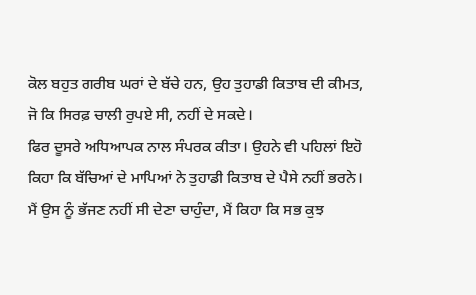ਕੋਲ ਬਹੁਤ ਗਰੀਬ ਘਰਾਂ ਦੇ ਬੱਚੇ ਹਨ, ਉਹ ਤੁਹਾਡੀ ਕਿਤਾਬ ਦੀ ਕੀਮਤ, ਜੋ ਕਿ ਸਿਰਫ਼ ਚਾਲੀ ਰੁਪਏ ਸੀ, ਨਹੀਂ ਦੇ ਸਕਦੇ।
ਫਿਰ ਦੂਸਰੇ ਅਧਿਆਪਕ ਨਾਲ ਸੰਪਰਕ ਕੀਤਾ। ਉਹਨੇ ਵੀ ਪਹਿਲਾਂ ਇਹੋ ਕਿਹਾ ਕਿ ਬੱਚਿਆਂ ਦੇ ਮਾਪਿਆਂ ਨੇ ਤੁਹਾਡੀ ਕਿਤਾਬ ਦੇ ਪੈਸੇ ਨਹੀਂ ਭਰਨੇ। ਮੈਂ ਉਸ ਨੂੰ ਭੱਜਣ ਨਹੀਂ ਸੀ ਦੇਣਾ ਚਾਹੁੰਦਾ, ਮੈਂ ਕਿਹਾ ਕਿ ਸਭ ਕੁਝ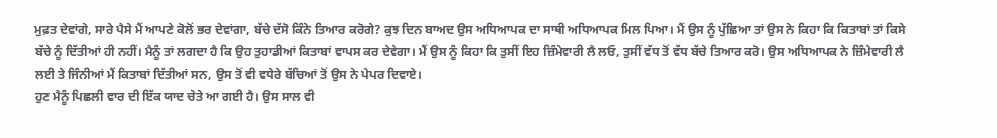ਮੁਫ਼ਤ ਦੇਵਾਂਗੇ, ਸਾਰੇ ਪੈਸੇ ਮੈਂ ਆਪਣੇ ਕੋਲੋਂ ਭਰ ਦੇਵਾਂਗਾ, ਬੱਚੇ ਦੱਸੋ ਕਿੰਨੇ ਤਿਆਰ ਕਰੋਗੇ? ਕੁਝ ਦਿਨ ਬਾਅਦ ਉਸ ਅਧਿਆਪਕ ਦਾ ਸਾਥੀ ਅਧਿਆਪਕ ਮਿਲ ਪਿਆ। ਮੈਂ ਉਸ ਨੂੰ ਪੁੱਛਿਆ ਤਾਂ ਉਸ ਨੇ ਕਿਹਾ ਕਿ ਕਿਤਾਬਾਂ ਤਾਂ ਕਿਸੇ ਬੱਚੇ ਨੂੰ ਦਿੱਤੀਆਂ ਹੀ ਨਹੀਂ। ਮੈਨੂੰ ਤਾਂ ਲਗਦਾ ਹੈ ਕਿ ਉਹ ਤੁਹਾਡੀਆਂ ਕਿਤਾਬਾਂ ਵਾਪਸ ਕਰ ਦੇਵੇਗਾ। ਮੈਂ ਉਸ ਨੂੰ ਕਿਹਾ ਕਿ ਤੁਸੀਂ ਇਹ ਜ਼ਿੰਮੇਵਾਰੀ ਲੈ ਲਓ, ਤੁਸੀਂ ਵੱਧ ਤੋਂ ਵੱਧ ਬੱਚੇ ਤਿਆਰ ਕਰੋ। ਉਸ ਅਧਿਆਪਕ ਨੇ ਜ਼ਿੰਮੇਵਾਰੀ ਲੈ ਲਈ ਤੇ ਜਿੰਨੀਆਂ ਮੈਂ ਕਿਤਾਬਾਂ ਦਿੱਤੀਆਂ ਸਨ, ਉਸ ਤੋਂ ਵੀ ਵਧੇਰੇ ਬੱਚਿਆਂ ਤੋਂ ਉਸ ਨੇ ਪੇਪਰ ਦਿਵਾਏ।
ਹੁਣ ਮੈਨੂੰ ਪਿਛਲੀ ਵਾਰ ਦੀ ਇੱਕ ਯਾਦ ਚੇਤੇ ਆ ਗਈ ਹੈ। ਉਸ ਸਾਲ ਵੀ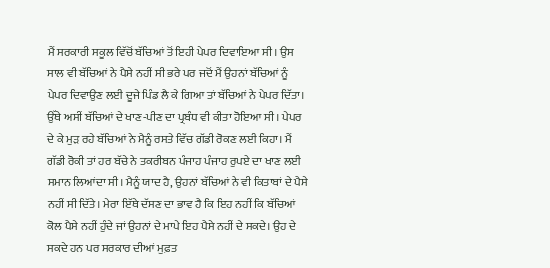ਮੈਂ ਸਰਕਾਰੀ ਸਕੂਲ ਵਿੱਚੋਂ ਬੱਚਿਆਂ ਤੋਂ ਇਹੀ ਪੇਪਰ ਦਿਵਾਇਆ ਸੀ। ਉਸ ਸਾਲ ਵੀ ਬੱਚਿਆਂ ਨੇ ਪੈਸੇ ਨਹੀਂ ਸੀ ਭਰੇ ਪਰ ਜਦੋਂ ਮੈਂ ਉਹਨਾਂ ਬੱਚਿਆਂ ਨੂੰ ਪੇਪਰ ਦਿਵਾਉਣ ਲਈ ਦੂਜੇ ਪਿੰਡ ਲੈ ਕੇ ਗਿਆ ਤਾਂ ਬੱਚਿਆਂ ਨੇ ਪੇਪਰ ਦਿੱਤਾ। ਉੱਥੇ ਅਸੀਂ ਬੱਚਿਆਂ ਦੇ ਖਾਣ-ਪੀਣ ਦਾ ਪ੍ਰਬੰਧ ਵੀ ਕੀਤਾ ਹੋਇਆ ਸੀ। ਪੇਪਰ ਦੇ ਕੇ ਮੁੜ ਰਹੇ ਬੱਚਿਆਂ ਨੇ ਮੈਨੂੰ ਰਸਤੇ ਵਿੱਚ ਗੱਡੀ ਰੋਕਣ ਲਈ ਕਿਹਾ। ਮੈਂ ਗੱਡੀ ਰੋਕੀ ਤਾਂ ਹਰ ਬੱਚੇ ਨੇ ਤਕਰੀਬਨ ਪੰਜਾਹ ਪੰਜਾਹ ਰੁਪਏ ਦਾ ਖਾਣ ਲਈ ਸਮਾਨ ਲਿਆਂਦਾ ਸੀ। ਮੈਨੂੰ ਯਾਦ ਹੈ, ਉਹਨਾਂ ਬੱਚਿਆਂ ਨੇ ਵੀ ਕਿਤਾਬਾਂ ਦੇ ਪੈਸੇ ਨਹੀਂ ਸੀ ਦਿੱਤੇ। ਮੇਰਾ ਇੱਥੇ ਦੱਸਣ ਦਾ ਭਾਵ ਹੈ ਕਿ ਇਹ ਨਹੀਂ ਕਿ ਬੱਚਿਆਂ ਕੋਲ ਪੈਸੇ ਨਹੀਂ ਹੁੰਦੇ ਜਾਂ ਉਹਨਾਂ ਦੇ ਮਾਪੇ ਇਹ ਪੈਸੇ ਨਹੀਂ ਦੇ ਸਕਦੇ। ਉਹ ਦੇ ਸਕਦੇ ਹਨ ਪਰ ਸਰਕਾਰ ਦੀਆਂ ਮੁਫ਼ਤ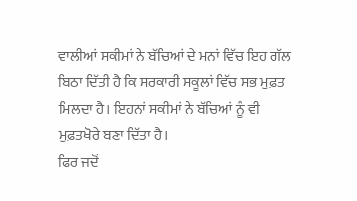ਵਾਲੀਆਂ ਸਕੀਮਾਂ ਨੇ ਬੱਚਿਆਂ ਦੇ ਮਨਾਂ ਵਿੱਚ ਇਹ ਗੱਲ ਬਿਠਾ ਦਿੱਤੀ ਹੈ ਕਿ ਸਰਕਾਰੀ ਸਕੂਲਾਂ ਵਿੱਚ ਸਭ ਮੁਫ਼ਤ ਮਿਲਦਾ ਹੈ। ਇਹਨਾਂ ਸਕੀਮਾਂ ਨੇ ਬੱਚਿਆਂ ਨੂੰ ਵੀ ਮੁਫ਼ਤਖੋਰੇ ਬਣਾ ਦਿੱਤਾ ਹੈ।
ਫਿਰ ਜਦੋਂ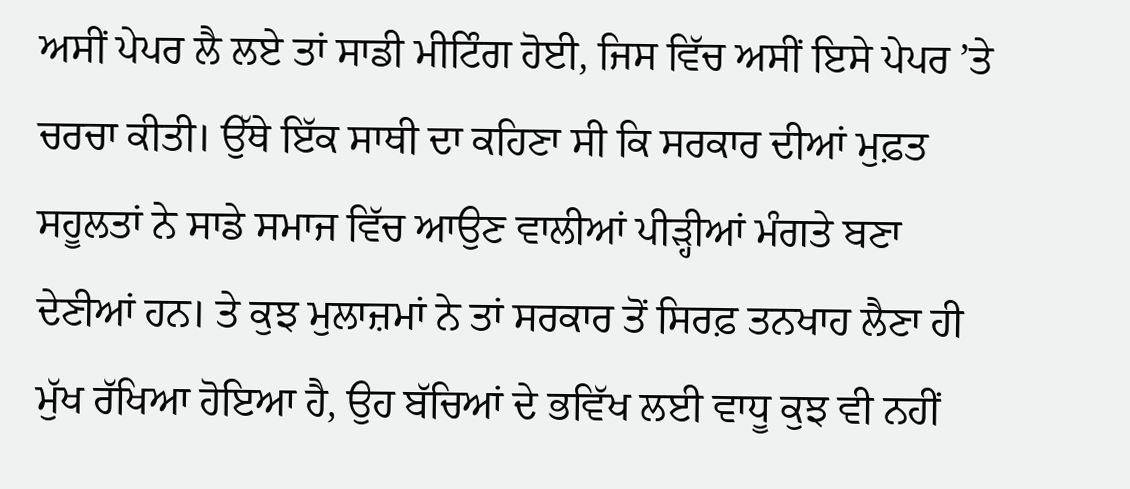ਅਸੀਂ ਪੇਪਰ ਲੈ ਲਏ ਤਾਂ ਸਾਡੀ ਮੀਟਿੰਗ ਹੋਈ, ਜਿਸ ਵਿੱਚ ਅਸੀਂ ਇਸੇ ਪੇਪਰ ’ਤੇ ਚਰਚਾ ਕੀਤੀ। ਉੱਥੇ ਇੱਕ ਸਾਥੀ ਦਾ ਕਹਿਣਾ ਸੀ ਕਿ ਸਰਕਾਰ ਦੀਆਂ ਮੁਫ਼ਤ ਸਹੂਲਤਾਂ ਨੇ ਸਾਡੇ ਸਮਾਜ ਵਿੱਚ ਆਉਣ ਵਾਲੀਆਂ ਪੀੜ੍ਹੀਆਂ ਮੰਗਤੇ ਬਣਾ ਦੇਣੀਆਂ ਹਨ। ਤੇ ਕੁਝ ਮੁਲਾਜ਼ਮਾਂ ਨੇ ਤਾਂ ਸਰਕਾਰ ਤੋਂ ਸਿਰਫ਼ ਤਨਖਾਹ ਲੈਣਾ ਹੀ ਮੁੱਖ ਰੱਖਿਆ ਹੋਇਆ ਹੈ, ਉਹ ਬੱਚਿਆਂ ਦੇ ਭਵਿੱਖ ਲਈ ਵਾਧੂ ਕੁਝ ਵੀ ਨਹੀਂ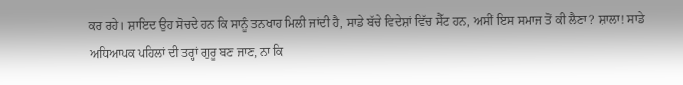ਕਰ ਰਹੇ। ਸ਼ਾਇਦ ਉਹ ਸੋਚਦੇ ਹਨ ਕਿ ਸਾਨੂੰ ਤਨਖਾਹ ਮਿਲੀ ਜਾਂਦੀ ਹੈ, ਸਾਡੇ ਬੱਚੇ ਵਿਦੇਸ਼ਾਂ ਵਿੱਚ ਸੈੱਟ ਹਨ, ਅਸੀਂ ਇਸ ਸਮਾਜ ਤੋਂ ਕੀ ਲੈਣਾ? ਸ਼ਾਲਾ! ਸਾਡੇ ਅਧਿਆਪਕ ਪਹਿਲਾਂ ਦੀ ਤਰ੍ਹਾਂ ਗੁਰੂ ਬਣ ਜਾਣ, ਨਾ ਕਿ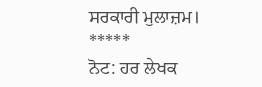ਸਰਕਾਰੀ ਮੁਲਾਜ਼ਮ।
*****
ਨੋਟ: ਹਰ ਲੇਖਕ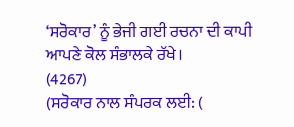‘ਸਰੋਕਾਰ’ ਨੂੰ ਭੇਜੀ ਗਈ ਰਚਨਾ ਦੀ ਕਾਪੀ ਆਪਣੇ ਕੋਲ ਸੰਭਾਲਕੇ ਰੱਖੇ।
(4267)
(ਸਰੋਕਾਰ ਨਾਲ ਸੰਪਰਕ ਲਈ: (